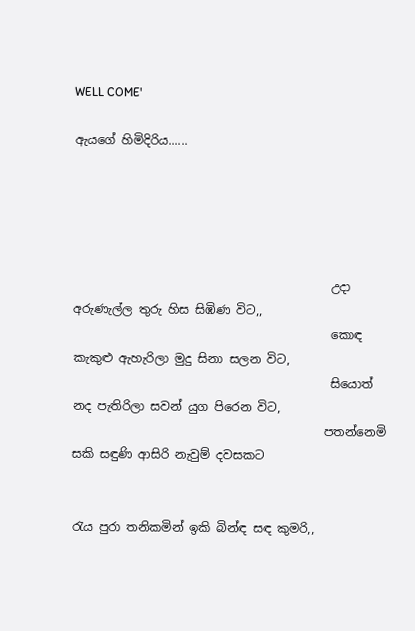WELL COME'

ඇයගේ හිමිදිරිය......





                                           උදා අරුණැල්ල තුරු හිස සිඹිණ විට,,
                                           කොඳ කැකුළු ඇහැරිලා මුදු සිනා සලන විට,
                                           සියොත් නද පැතිරිලා සවන් යුග පිරෙන විට,
                                          පතන්නෙමි සකි සඳුණි ආසිරි නැවුම් දවසකට


රැය පුරා තනිකමින් ඉකි බින්ඳ සඳ කුමරි,,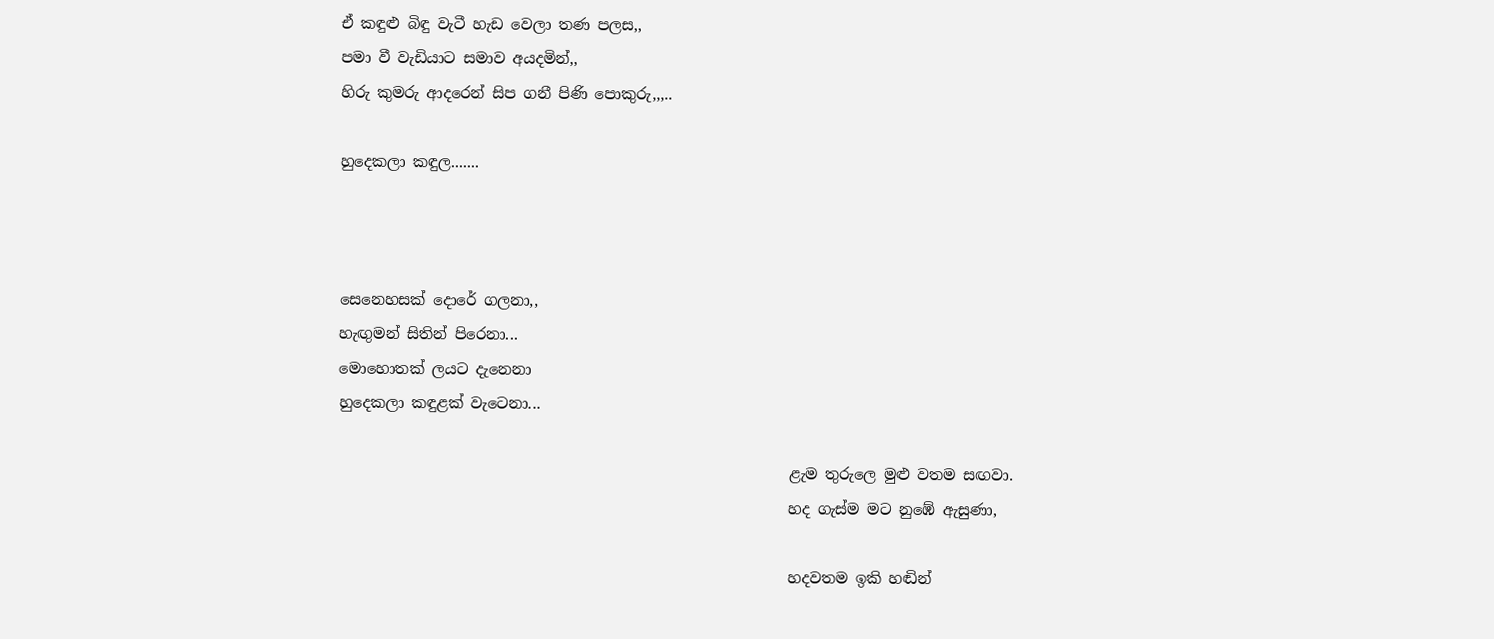ඒ කඳුළු බිඳු වැටී හැඩ වෙලා තණ පලස,,
පමා වී වැඩියාට සමාව අයදමින්,,
හිරු කුමරු ආදරෙන් සිප ගනී පිණි පොකුරු,,,..

හුදෙකලා කඳුල.......



සෙනෙහසක් දොරේ ගලනා,,
හැඟුමන් සිතින් පිරෙනා...
මොහොතක් ලයට දැනෙනා
හුදෙකලා කඳුළක් වැටෙනා...

                                                            ළැම තුරුලෙ මුළු වතම සඟවා.
                                                            හද ගැස්ම මට නුඹේ ඇසුණා,

                                                            හදවතම ඉකි හඬින්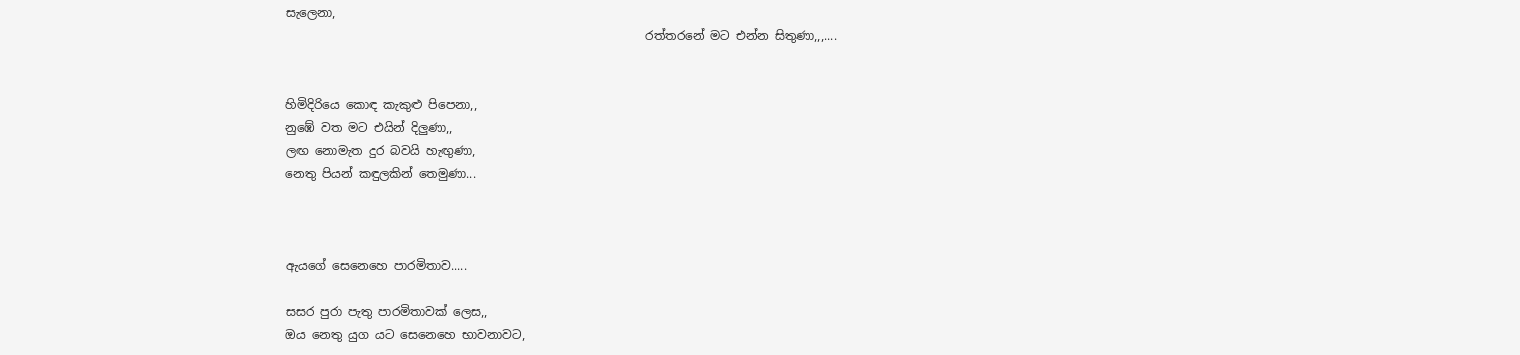සැලෙනා,
                                                            රත්තරනේ මට එන්න සිතුණා,,,....


හිමිදිරියෙ කොඳ කැකුළු පිපෙනා,,
නුඹේ වත මට එයින් දිලුණා,,
ලඟ නොමැත දුර බවයි හැඟුණා,
නෙතු පියන් කඳුලකින් තෙමුණා...



ඇයගේ සෙනෙහෙ පාරමිතාව.....

සසර පුරා පැතු පාරමිතාවක් ලෙස,,
ඔය නෙතු යුග යට සෙනෙහෙ භාවනාවට,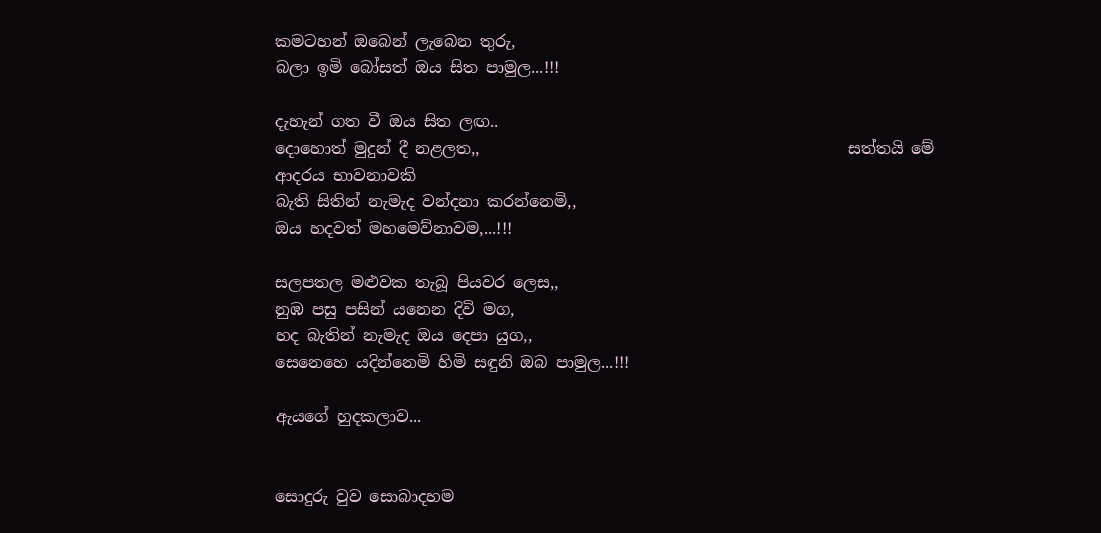කමටහන් ඔබෙන් ලැබෙන තුරු,
බලා ඉමි බෝසත් ඔය සිත පාමුල...!!!

දැහැන් ගත වී ඔය සිත ලඟ..
දොහොත් මුදුන් දී නළලත,,                                              සත්තයි මේ ආදරය භාවනාවකි
බැති සිතින් නැමැද වන්දනා කරන්නෙමි,,
ඔය හදවත් මහමෙව්නාවම,...!!!

සලපතල මළුවක තැබූ පියවර ලෙස,,
නුඹ පසු පසින් යනෙන දිවි මග,
හද බැතින් නැමැද ඔය දෙපා යුග,,
සෙනෙහෙ යදින්නෙමි හිමි සඳුනි ඔබ පාමුල...!!!

ඇයගේ හුදකලාව...


සොදුරු වුව සොබාදහම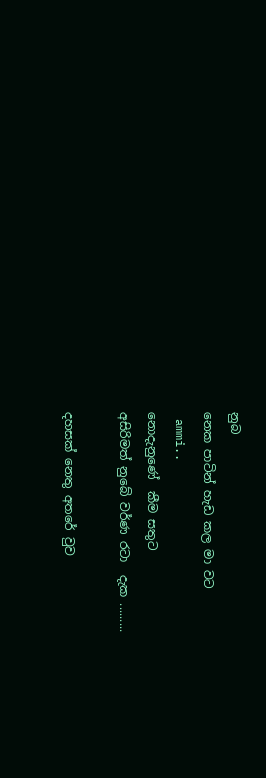නුබ
නෙක පාටින් හැඩ කල මා වට
 ammi..
නොදැනුණේ  කීම සතුට
අසිරිමත් නුබේ වර්ණ රටා  දැක .........

දහසක් නෙතු අතරේ වුව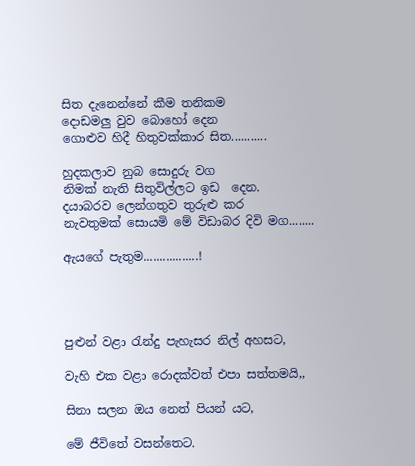සිත දැනෙන්නේ කීම තනිකම
දොඩමලු වුව බොහෝ දෙන
ගොළුව හිදී හිතුවක්කාර සිත...........

හුදකලාව නුබ සොදුරු වග
නිමක් නැති සිතුවිල්ලට ඉඩ  දෙන.
දයාබරව ලෙන්ගතුව තුරුළු කර
නැවතුමක් සොයමි මේ විඩාබර දිවි මග........

ඇයගේ පැතුම.................!




පුළුන් වළා රැන්දු පැහැසර නිල් අහසට,

වැහි එක වළා රොදක්වත් එපා සත්තමයි,,

සිනා සලන ඔය නෙත් පියන් යට,

මේ ජීවිතේ වසන්තෙට.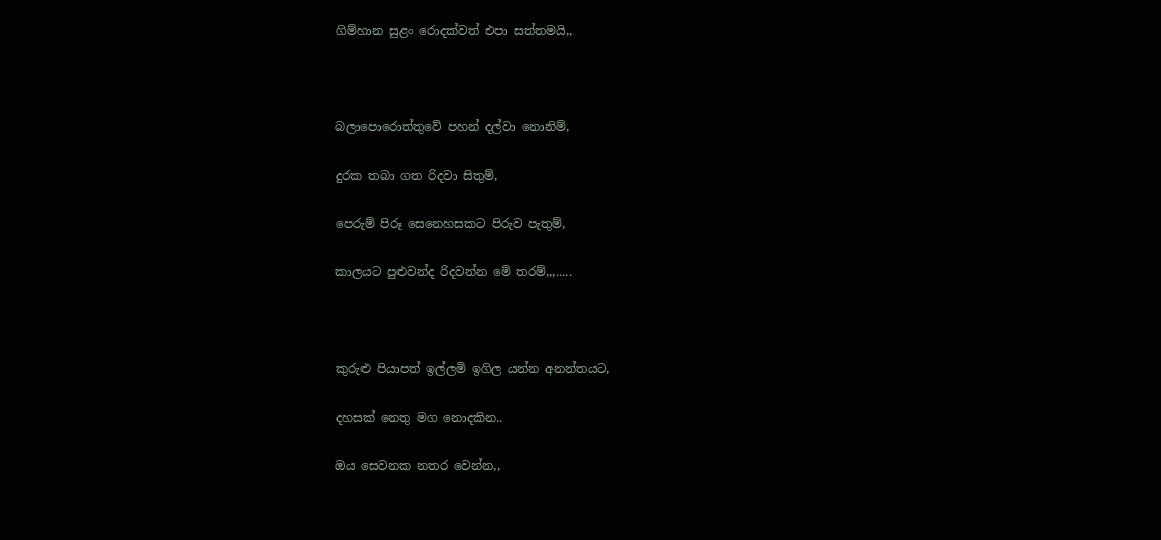ගිම්හාන සුළං රොදක්වත් එපා සත්තමයි,,



බලාපොරොත්තුවේ පහන් දල්වා නොනිම්,

දුරක තබා ගත රිදවා සිතුම්,

පෙරුම් පිරූ සෙනෙහසකට පිරුව පැතුම්,

කාලයට පුළුවන්ද රිදවන්න මේ තරම්,,,.....



කුරුළු පියාපත් ඉල්ලමි ඉගිල යන්න අනන්තයට,

දහසක් නෙතු මග නොදකින..

ඔය සෙවනක නතර වෙන්න,,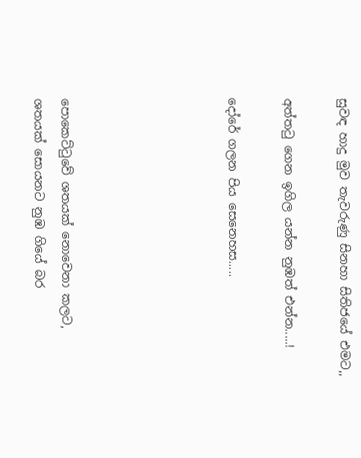සුවඳ හාදු මුව තැවරුණු සිනහා සිතිජයේ එමට,,

අත්තටු ගෙන ඉගිල යන්න නුඹත් එන්න.....!

දෝරේ ගලන පිය සෙනෙහස.....





පොකෙට්ටුවේ ශතයක් නොවෙනා කලට,
ශතයක් සොයනට නුඹ ගියේ බර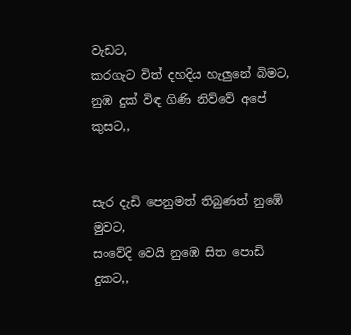වැඩට,
කරගැට විත් දහදිය හැලුනේ බිමට,
නුඹ දුක් විඳ ගිණි නිව්වේ අපේ කුසට,,


සැර දැඩි පෙනුමත් තිබුණත් නුඹේ මුවට,
සංවේදි වෙයි නුඹෙ සිත පොඩි දුකට,,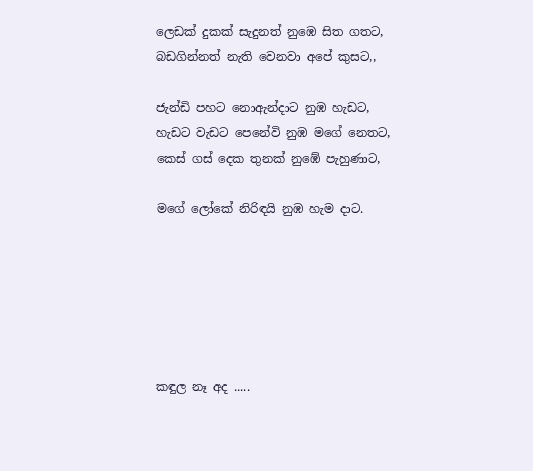ලෙඩක් දුකක් සැදුනත් නුඹෙ සිත ගතට,
බඩගින්නත් නැති වෙනවා අපේ කුසට,,

ජැන්ඩි පහට නොඇන්දාට නුඹ හැඩට,
හැඩට වැඩට පෙනේවි නුඹ මගේ නෙතට,
කෙස් ගස් දෙක තුනක් නුඹේ පැහුණාට,

මගේ ලෝකේ නිරිඳයි නුඹ හැම දාට.






කඳුල නෑ අද .....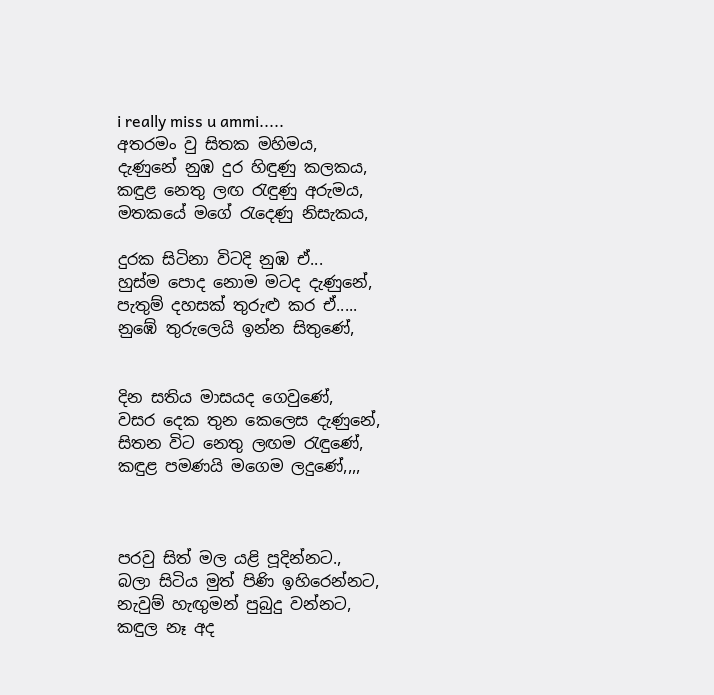i really miss u ammi.....
අතරමං වු සිතක මහිමය,
දැණුනේ නුඹ දුර හිඳුණු කලකය,
කඳුළ නෙතු ලඟ රැඳුණු අරුමය,
මතකයේ මගේ රැදෙණු නිසැකය,

දුරක සිටිනා විටදි නුඹ ඒ...
හුස්ම පොද නොම මටද දැණුනේ,
පැතුම් දහසක් තුරුළු කර ඒ.....
නුඹේ තුරුලෙයි ඉන්න සිතුණේ,


දින සතිය මාසයද ගෙවුණේ,
වසර දෙක තුන කෙලෙස දැණුනේ,
සිතන විට නෙතු ලඟම රැඳුණේ,
කඳුළ පමණයි මගෙම ලදුණේ,,,,



පරවු සිත් මල යළි පූදින්නට.,
බලා සිටිය මුත් පිණි ඉහිරෙන්නට,
නැවුම් හැඟුමන් පුබුදු වන්නට,
කඳුල නෑ අද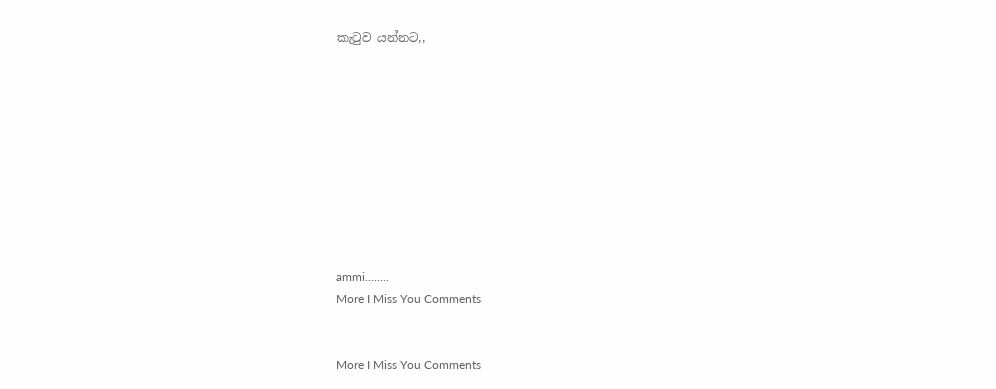කැටුව යන්නට,,










ammi........
More I Miss You Comments


More I Miss You Comments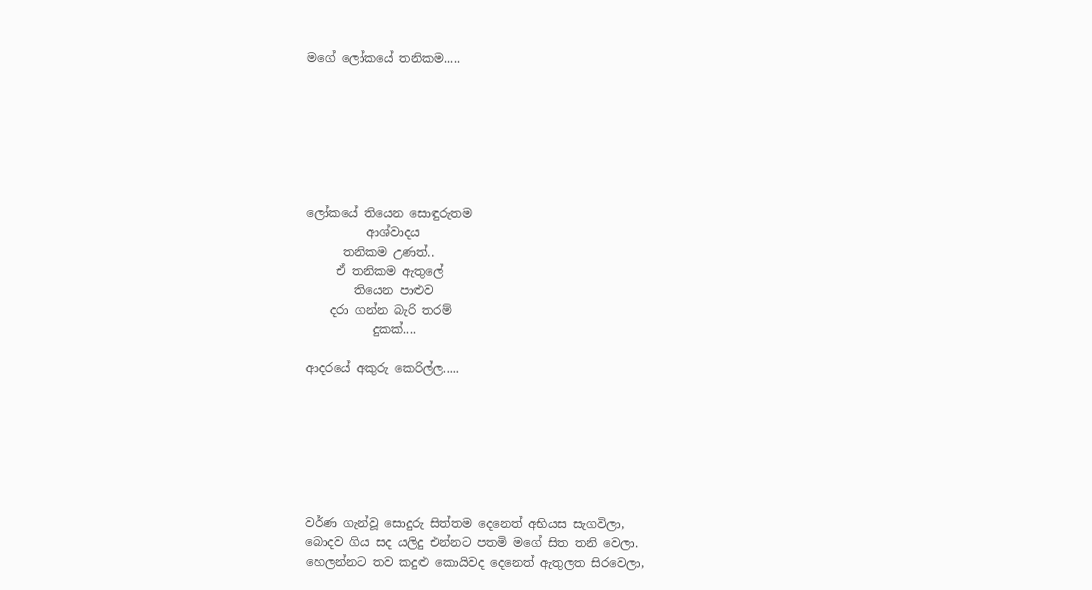මගේ ලෝකයේ තනිකම.....







ලෝකයේ තියෙන සොඳුරුතම
          ආශ්වාදය
      තනිකම උණත්..
     ඒ තනිකම ඇතුලේ
        තියෙන පාළුව
    දරා ගන්න බැරි තරම්
           දුකක්....

ආදරයේ අකුරු කෙරිල්ල.....







වර්ණ ගැන්වූ සොදුරු සිත්තම දෙනෙත් අභියස සැගවිලා,
බොදව ගිය සද යලිදු එන්නට පතමි මගේ සිත තනි වෙලා.
හෙලන්නට තව කදුළු කොයිවද දෙනෙත් ඇතුලත සිරවෙලා,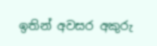ඉතින් අවසර අකුරු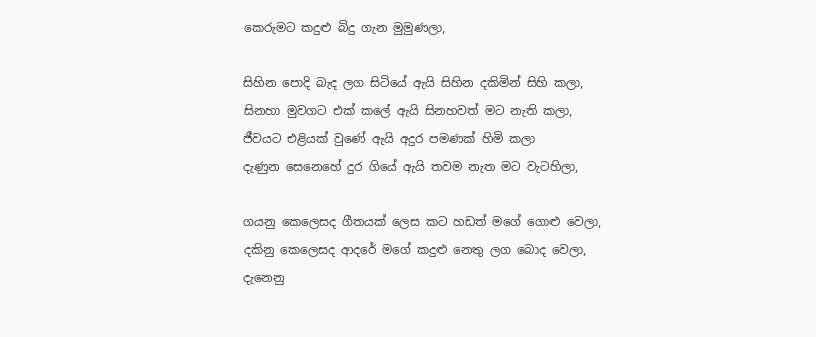කෙරුමට කදුළු බිදු ගැන මුමුණලා,

සිහින පොදි බැද ලග සිටියේ ඇයි සිහින දකිමින් සිහි කලා,
සිනහා මුවගට එක් කලේ ඇයි සිනහවත් මට නැති කලා,
ජීවයට එළියක් වුණේ ඇයි අදුර පමණක් හිමි කලා
දැණුන සෙනෙහේ දුර ගියේ ඇයි තවම නැත මට වැටහිලා,

ගයනු කෙලෙසද ගීතයක් ලෙස කට හඩත් මගේ ගොළු වෙලා,
දකිනු කෙලෙසද ආදරේ මගේ කදුළු නෙතු ලග බොද වෙලා,
දැනෙනු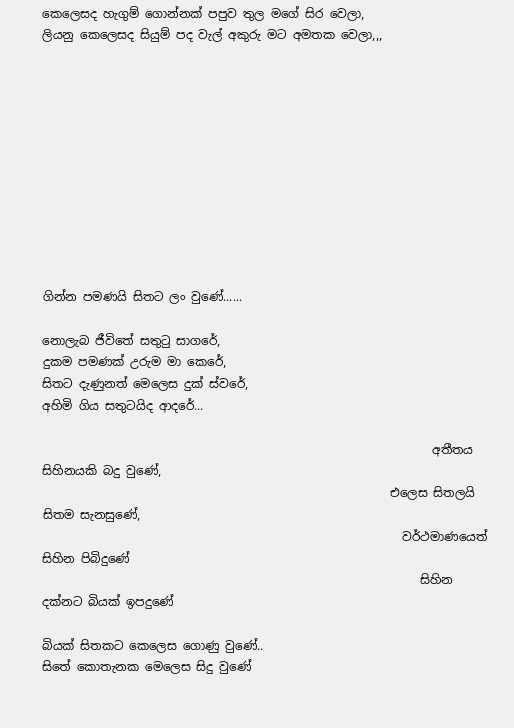කෙලෙසද හැගුම් ගොන්නක් පපුව තුල මගේ සිර වෙලා,
ලියනු කෙලෙසද සියුම් පද වැල් අකුරු මට අමතක වෙලා,,,











ගින්න පමණයි සිතට ලං වුණේ......

නොලැබ ජීවිතේ සතුටු සාගරේ,
දුකම පමණක් උරුම මා කෙරේ,
සිතට දැණුනත් මෙලෙස දුක් ස්වරේ,
අහිමි ගිය සතුටයිද ආදරේ...

                                                                 අතීතය සිහිනයකි බදු වුණේ,
                                                          එලෙස සිතලයි සිතම සැනසුණේ,
                                                            වර්ථමාණයෙත් සිහින පිබිදුණේ
                                                               සිහින දක්නට බියක් ඉපදුණේ

බියක් සිතකට කෙලෙස ගොණු වුණේ..
සිතේ කොතැනක මෙලෙස සිදු වුණේ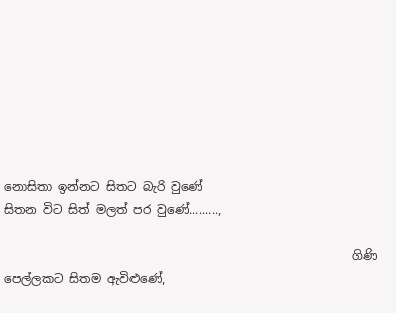නොසිතා ඉන්නට සිතට බැරි වුණේ
සිතන විට සිත් මලත් පර වුණේ.........,

                                                          ගිණි පෙල්ලකට සිතම ඇවිළුණේ,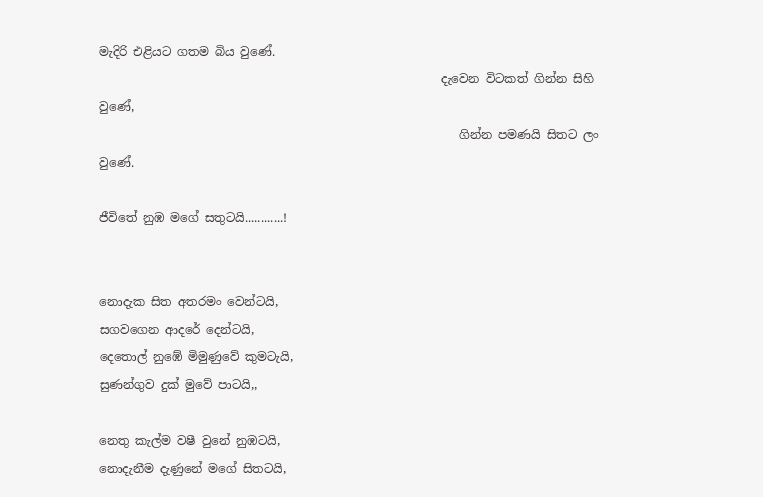මැදිරි එළියට ගතම බිය වුණේ.
                                                         දැවෙන විටකත් ගින්න සිහි වුණේ,
                                                            ගින්න පමණයි සිතට ලං වුණේ.

ජීවිතේ නුඹ මගේ සතුටයි............!


නොදැක සිත අතරමං වෙන්ටයි,
සගවගෙන ආදරේ දෙන්ටයි,
දෙතොල් නුඹේ මිමුණුවේ කුමටැයි,
සුණන්ගුව දුක් මුවේ පාටයි,,

නෙතු කැල්ම වෂී වුනේ නුඹටයි,
නොදැනීම දැණුනේ මගේ සිතටයි,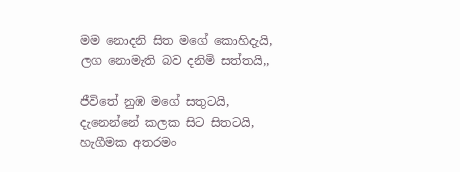මම නොදනි සිත මගේ කොහිදැයි,
ලග නොමැති බව දනිමි සත්තයි,,

ජීවිතේ නුඹ මගේ සතුටයි,
දැනෙන්නේ කලක සිට සිතටයි,
හැගීමක අතරමං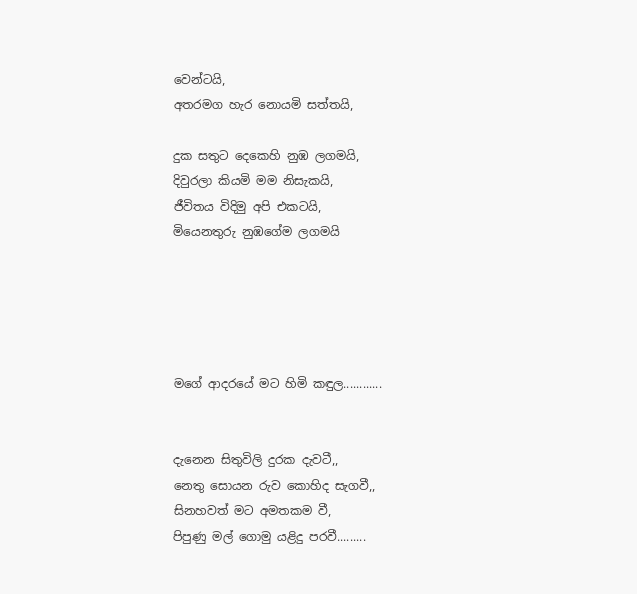වෙන්ටයි,
අතරමග හැර නොයමි සත්තයි,

දුක සතුට දෙකෙහි නුඹ ලගමයි,
දිවුරලා කියමි මම නිසැකයි,
ජීවිතය විදිමු අපි එකටයි,
මියෙනතුරු නුඹගේම ලගමයි





මගේ ආදරයේ මට හිමි කඳුල............


දැනෙන සිතුවිලි දුරක දැවටී,,
නෙතු සොයන රුව කොහිද සැගවී,,
සිනහවත් මට අමතකම වී,
පිපුණු මල් ගොමු යළිදු පරවී.........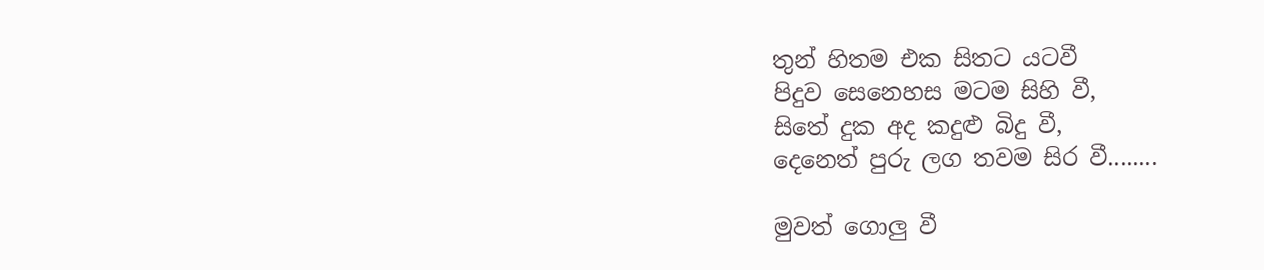තුන් හිතම එක සිතට යටවී
පිදුව සෙනෙහස මටම සිහි වී,
සිතේ දුක අද කදුළු බිදු වී,
දෙනෙත් පුරු ලග තවම සිර වී........

මුවත් ගොලු වී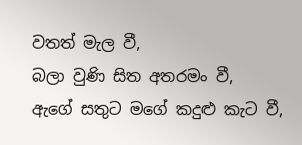වතත් මැල වී,
බලා වුණි සිත අතරමං වී,
ඇගේ සතුට මගේ කදුළු කැට වී,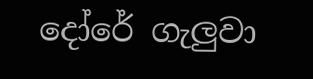දෝරේ ගැලුවා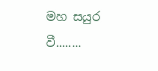මහ සයුර වී........